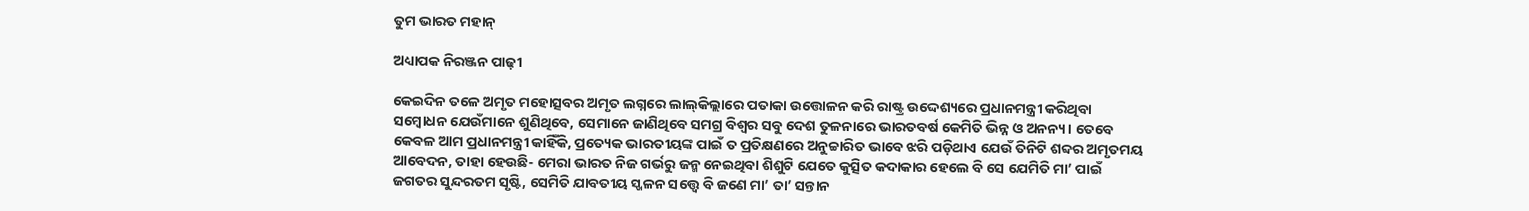ତୁମ ଭାରତ ମହାନ୍‌

ଅଧ୍ୟାପକ ନିରଞ୍ଜନ ପାଢ଼ୀ

କେଇଦିନ ତଳେ ଅମୃତ ମହୋତ୍ସବର ଅମୃତ ଲଗ୍ନରେ ଲାଲ୍‌କିଲ୍ଲାରେ ପତାକା ଉତ୍ତୋଳନ କରି ରାଷ୍ଟ୍ର ଉଦ୍ଦେଶ୍ୟରେ ପ୍ରଧାନମନ୍ତ୍ରୀ କରିଥିବା ସମ୍ବୋଧନ ଯେଉଁମାନେ ଶୁଣିଥିବେ, ସେମାନେ ଜାଣିଥିବେ ସମଗ୍ର ବିଶ୍ୱର ସବୁ ଦେଶ ତୁଳନାରେ ଭାରତବର୍ଷ କେମିତି ଭିନ୍ନ ଓ ଅନନ୍ୟ। ତେବେ କେବଳ ଆମ ପ୍ରଧାନମନ୍ତ୍ରୀ କାହିଁକି, ପ୍ରତ୍ୟେକ ଭାରତୀୟଙ୍କ ପାଇଁ ତ ପ୍ରତିକ୍ଷଣରେ ଅନୁଚ୍ଚାରିତ ଭାବେ ଝରି ପଡ଼ିଥାଏ ଯେଉଁ ତିନିଟି ଶବ୍ଦର ଅମୃତମୟ ଆବେଦନ, ତାହା ହେଉଛି- ମେରା ଭାରତ ନିଜ ଗର୍ଭରୁ ଜନ୍ମ ନେଇଥିବା ଶିଶୁଟି ଯେତେ କୁତ୍ସିତ କଦାକାର ହେଲେ ବି ସେ ଯେମିତି ମା’ ପାଇଁ ଜଗତର ସୁନ୍ଦରତମ ସୃଷ୍ଟି, ସେମିତି ଯାବତୀୟ ସ୍ଖଳନ ସତ୍ତ୍ୱେ ବି ଜଣେ ମା’ ତା’ ସନ୍ତାନ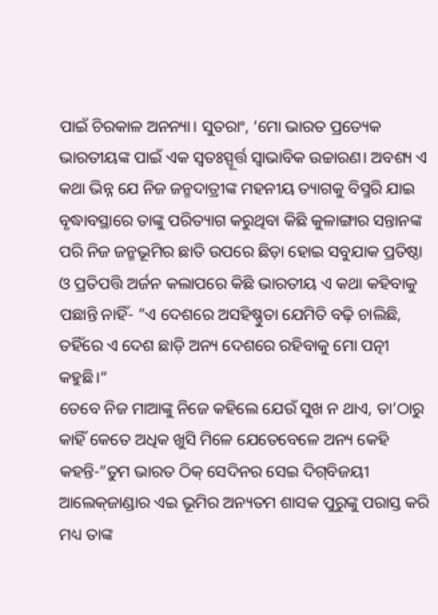ପାଇଁ ଚିରକାଳ ଅନନ୍ୟା। ସୁତରାଂ, ‘ମୋ ଭାରତ ପ୍ରତ୍ୟେକ ଭାରତୀୟଙ୍କ ପାଇଁ ଏକ ସ୍ବତଃସ୍ପୂର୍ତ୍ତ ସ୍ବାଭାବିକ ଉଚ୍ଚାରଣ। ଅବଶ୍ୟ ଏ କଥା ଭିନ୍ନ ଯେ ନିଜ ଜନ୍ମଦାତ୍ରୀଙ୍କ ମହନୀୟ ତ୍ୟାଗକୁ ବିସ୍ମରି ଯାଇ ବୃଦ୍ଧାବସ୍ଥାରେ ତାଙ୍କୁ ପରିତ୍ୟାଗ କରୁଥିବା କିଛି କୁଳାଙ୍ଗାର ସନ୍ତାନଙ୍କ ପରି ନିଜ ଜନ୍ମଭୂମିର ଛାତି ଉପରେ ଛିଡ଼ା ହୋଇ ସବୁଯାକ ପ୍ରତିଷ୍ଠା ଓ ପ୍ରତିପତ୍ତି ଅର୍ଜନ କଲାପରେ କିଛି ଭାରତୀୟ ଏ କଥା କହିବାକୁ ପଛାନ୍ତି ନାହିଁ- ”ଏ ଦେଶରେ ଅସହିଷ୍ଣୁତା ଯେମିତି ବଢ଼ି ଚାଲିଛି, ତହିଁରେ ଏ ଦେଶ ଛାଡ଼ି ଅନ୍ୟ ଦେଶରେ ରହିବାକୁ ମୋ ପତ୍ନୀ କହୁଛି।“
ତେବେ ନିଜ ମାଆଙ୍କୁ ନିଜେ କହିଲେ ଯେଉଁ ସୁଖ ନ ଥାଏ, ତା’ଠାରୁ କାହିଁ କେତେ ଅଧିକ ଖୁସି ମିଳେ ଯେତେବେଳେ ଅନ୍ୟ କେହି କହନ୍ତି-”ତୁମ ଭାରତ ଠିକ୍‌ ସେଦିନର ସେଇ ଦିଗ୍‌ବିଜୟୀ ଆଲେକ୍‌ଜାଣ୍ଡାର ଏଇ ଭୂମିର ଅନ୍ୟତମ ଶାସକ ପୁରୁଙ୍କୁ ପରାସ୍ତ କରି ମଧ୍ୟ ତାଙ୍କ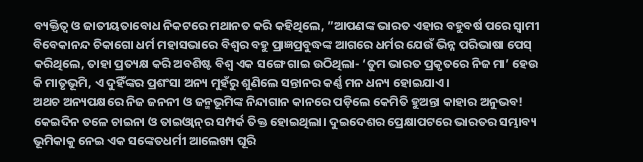ବ୍ୟକ୍ତିତ୍ୱ ଓ ଜାତୀୟତାବୋଧ ନିକଟରେ ମଥାନତ କରି କହିଥିଲେ, ”ଆପଣଙ୍କ ଭାରତ ଏହାର ବହୁବର୍ଷ ପରେ ସ୍ବାମୀ ବିବେକାନନ୍ଦ ଚିକାଗୋ ଧର୍ମ ମହାସଭାରେ ବିଶ୍ୱର ବହୁ ପ୍ରାଜ୍ଞପ୍ରବୁଦ୍ଧଙ୍କ ଆଗରେ ଧର୍ମର ଯେଉଁ ଭିନ୍ନ ପରିଭାଷା ପେସ୍‌ କରିଥିଲେ, ତାହା ପ୍ରତ୍ୟକ୍ଷ କରି ଅବଶିଷ୍ଟ ବିଶ୍ୱ ଏକ ସଙ୍ଗେ ଗାଇ ଉଠିଥିଲା- ‘ତୁମ ଭାରତ ପ୍ରକୃତରେ ନିଜ ମା’ ହେଉ କି ମାତୃଭୂମି, ଏ ଦୁହିଁଙ୍କର ପ୍ରଶଂସା ଅନ୍ୟ ମୁହଁରୁ ଶୁଣିଲେ ସନ୍ତାନର କର୍ଣ୍ଣ ମନ ଧନ୍ୟ ହୋଇଯାଏ।
ଅଥଚ ଅନ୍ୟପକ୍ଷରେ ନିଜ ଜନନୀ ଓ ଜନ୍ମଭୂମିଙ୍କ ନିନ୍ଦାଗାନ କାନରେ ପଡ଼ିଲେ କେମିତି ହୁଅନ୍ତା କାହାର ଅନୁଭବ! କେଇଦିନ ତଳେ ଚାଇନା ଓ ତାଇଓ୍ବାନ୍‌ର ସମ୍ପର୍କ ତିକ୍ତ ହୋଇଥିଲା। ଦୁଇଦେଶର ପ୍ରେକ୍ଷାପଟରେ ଭାରତର ସମ୍ଭାବ୍ୟ ଭୂମିକାକୁ ନେଇ ଏକ ସଙ୍କେତଧର୍ମୀ ଆଲେଖ୍ୟ ଘୂରି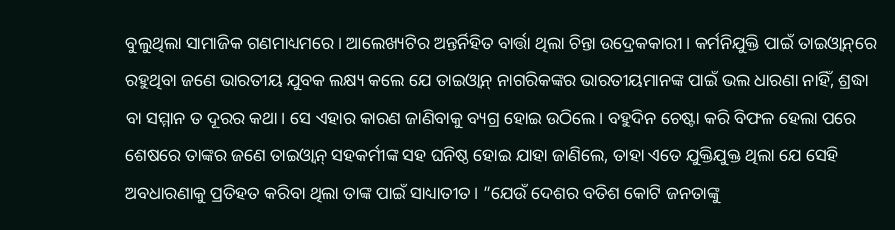ବୁଲୁଥିଲା ସାମାଜିକ ଗଣମାଧ୍ୟମରେ। ଆଲେଖ୍ୟଟିର ଅନ୍ତର୍ନିହିତ ବାର୍ତ୍ତା ଥିଲା ଚିନ୍ତା ଉଦ୍ରେକକାରୀ। କର୍ମନିଯୁକ୍ତି ପାଇଁ ତାଇଓ୍ବାନ୍‌ରେ ରହୁଥିବା ଜଣେ ଭାରତୀୟ ଯୁବକ ଲକ୍ଷ୍ୟ କଲେ ଯେ ତାଇଓ୍ବାନ୍‌ ନାଗରିକଙ୍କର ଭାରତୀୟମାନଙ୍କ ପାଇଁ ଭଲ ଧାରଣା ନାହିଁ, ଶ୍ରଦ୍ଧା ବା ସମ୍ମାନ ତ ଦୂରର କଥା। ସେ ଏହାର କାରଣ ଜାଣିବାକୁ ବ୍ୟଗ୍ର ହୋଇ ଉଠିଲେ। ବହୁଦିନ ଚେଷ୍ଟା କରି ବିଫଳ ହେଲା ପରେ ଶେଷରେ ତାଙ୍କର ଜଣେ ତାଇଓ୍ବାନ୍‌ ସହକର୍ମୀଙ୍କ ସହ ଘନିଷ୍ଠ ହୋଇ ଯାହା ଜାଣିଲେ, ତାହା ଏତେ ଯୁକ୍ତିଯୁକ୍ତ ଥିଲା ଯେ ସେହି ଅବଧାରଣାକୁ ପ୍ରତିହତ କରିବା ଥିଲା ତାଙ୍କ ପାଇଁ ସାଧ୍ୟାତୀତ। ”ଯେଉଁ ଦେଶର ବତିଶ କୋଟି ଜନତାଙ୍କୁ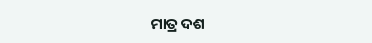ମାତ୍ର ଦଶ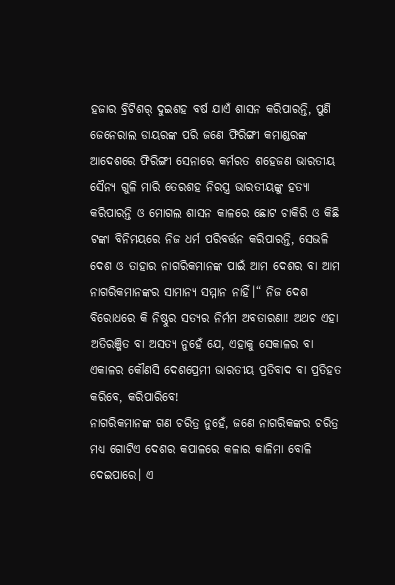ହଜାର ବ୍ରିଟିଶର୍‌ ଦୁଇଶହ ବର୍ଷ ଯାଏଁ ଶାସନ କରିପାରନ୍ତି, ପୁଣି ଜେନେରାଲ ଡାୟରଙ୍କ ପରି ଜଣେ ଫିରିଙ୍ଗୀ କମାଣ୍ଡରଙ୍କ ଆଦେଶରେ ଫିରିଙ୍ଗୀ ସେନାରେ କର୍ମରତ ଶହେଜଣ ଭାରତୀୟ ସୈନ୍ୟ ଗୁଳି ମାରି ତେରଶହ ନିରସ୍ତ୍ର ଭାରତୀୟଙ୍କୁ ହତ୍ୟା କରିପାରନ୍ତି ଓ ମୋଗଲ ଶାସନ କାଳରେ ଛୋଟ ଚାକିରି ଓ କିଛି ଟଙ୍କା ବିନିମୟରେ ନିଜ ଧର୍ମ ପରିବର୍ତ୍ତନ କରିପାରନ୍ତି, ସେଭଳି ଦେଶ ଓ ତାହାର ନାଗରିକମାନଙ୍କ ପାଇଁ ଆମ ଦେଶର ବା ଆମ ନାଗରିକମାନଙ୍କର ସାମାନ୍ୟ ସମ୍ମାନ ନାହିଁ।“ ନିଜ ଦେଶ ବିରୋଧରେ କି ନିଷ୍ଠୁର ସତ୍ୟର ନିର୍ମମ ଅବତାରଣା! ଅଥଚ ଏହା ଅତିରଞ୍ଜିତ ବା ଅସତ୍ୟ ନୁହେଁ ଯେ, ଏହାକୁ ସେକାଳର ବା ଏକାଳର କୌଣସି ଦେଶପ୍ରେମୀ ଭାରତୀୟ ପ୍ରତିବାଦ ବା ପ୍ରତିହତ କରିବେ, କରିପାରିବେ!
ନାଗରିକମାନଙ୍କ ଗଣ ଚରିତ୍ର ନୁହେଁ, ଜଣେ ନାଗରିକଙ୍କର ଚରିତ୍ର ମଧ୍ୟ ଗୋଟିଏ ଦେଶର କପାଳରେ କଳାର କାଳିମା ବୋଳି ଦେଇପାରେ। ଏ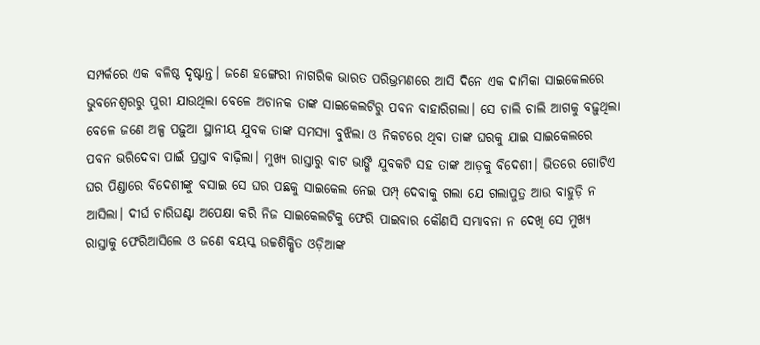ସମ୍ପର୍କରେ ଏକ ବଳିଷ୍ଠ ଦୃଷ୍ଟାନ୍ତ। ଜଣେ ହଙ୍ଗେରୀ ନାଗରିକ ଭାରତ ପରିଭ୍ରମଣରେ ଆସି ଦିନେ ଏକ ଦାମିକା ସାଇକେଲରେ ଭୁବନେଶ୍ୱରରୁ ପୁରୀ ଯାଉଥିଲା ବେଳେ ଅଚାନକ ତାଙ୍କ ସାଇକେଲଟିରୁ ପବନ ବାହାରିଗଲା। ସେ ଚାଲି ଚାଲି ଆଗକୁ ବଢ଼ୁଥିଲା ବେଳେ ଜଣେ ଅଳ୍ପ ପଢ଼ୁଆ ସ୍ଥାନୀୟ ଯୁବକ ତାଙ୍କ ସମସ୍ୟା ବୁଝିଲା ଓ ନିକଟରେ ଥିବା ତାଙ୍କ ଘରକୁ ଯାଇ ସାଇକେଲରେ ପବନ ଭରିଦେବା ପାଇଁ ପ୍ରସ୍ତାବ ବାଢ଼ିଲା। ମୁଖ୍ୟ ରାସ୍ତାରୁ ବାଟ ଭାଙ୍ଗି ଯୁବକଟି ସହ ତାଙ୍କ ଆଡ଼କୁ ବିଦେଶୀ। ଭିତରେ ଗୋଟିଏ ଘର ପିଣ୍ଡାରେ ବିଦେଶୀଙ୍କୁ ବସାଇ ସେ ଘର ପଛକୁ ସାଇକେଲ ନେଇ ପମ୍ପ୍‌ ଦେବାକୁ ଗଲା ଯେ ଗଲାପୁତ୍ର ଆଉ ବାହୁଡ଼ି ନ ଆସିଲା। ଦୀର୍ଘ ଚାରିଘଣ୍ଟା ଅପେକ୍ଷା କରି ନିଜ ସାଇକେଲଟିକୁ ଫେରି ପାଇବାର କୌଣସି ସମ୍ଭାବନା ନ ଦେଖି ସେ ମୁଖ୍ୟ ରାସ୍ତାକୁ ଫେରିଆସିଲେ ଓ ଜଣେ ବୟସ୍କ ଉଚ୍ଚଶିକ୍ଷିତ ଓଡ଼ିଆଙ୍କ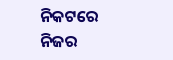ନିକଟରେ ନିଜର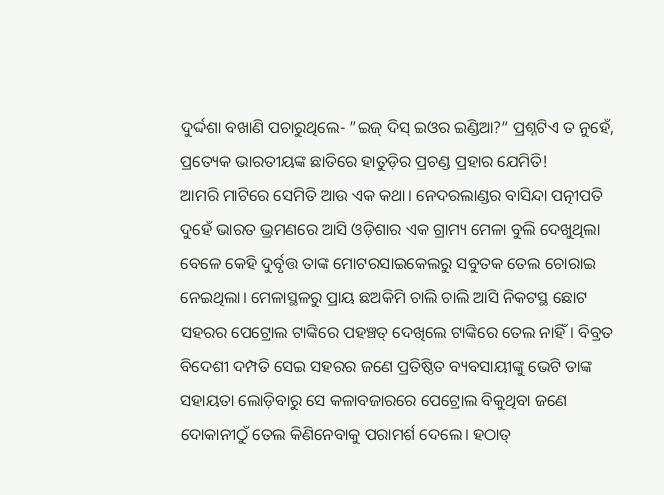ଦୁର୍ଦ୍ଦଶା ବଖାଣି ପଚାରୁଥିଲେ- ”ଇଜ୍‌ ଦିସ୍‌ ଇଓର ଇଣ୍ଡିଆ?“ ପ୍ରଶ୍ନଟିଏ ତ ନୁହେଁ, ପ୍ରତ୍ୟେକ ଭାରତୀୟଙ୍କ ଛାତିରେ ହାତୁଡ଼ିର ପ୍ରଚଣ୍ଡ ପ୍ରହାର ଯେମିତି!
ଆମରି ମାଟିରେ ସେମିତି ଆଉ ଏକ କଥା। ନେଦରଲାଣ୍ଡର ବାସିନ୍ଦା ପତ୍ନୀପତି ଦୁହେଁ ଭାରତ ଭ୍ରମଣରେ ଆସି ଓଡ଼ିଶାର ଏକ ଗ୍ରାମ୍ୟ ମେଳା ବୁଲି ଦେଖୁଥିଲା ବେଳେ କେହି ଦୁର୍ବୃତ୍ତ ତାଙ୍କ ମୋଟରସାଇକେଲରୁ ସବୁତକ ତେଲ ଚୋରାଇ ନେଇଥିଲା। ମେଳାସ୍ଥଳରୁ ପ୍ରାୟ ଛଅକିମି ଚାଲି ଚାଲି ଆସି ନିକଟସ୍ଥ ଛୋଟ ସହରର ପେଟ୍ରୋଲ ଟାଙ୍କିରେ ପହଞ୍ଚତ୍ ଦେଖିଲେ ଟାଙ୍କିରେ ତେଲ ନାହିଁ। ବିବ୍ରତ ବିଦେଶୀ ଦମ୍ପତି ସେଇ ସହରର ଜଣେ ପ୍ରତିଷ୍ଠିତ ବ୍ୟବସାୟୀଙ୍କୁ ଭେଟି ତାଙ୍କ ସହାୟତା ଲୋଡ଼ିବାରୁ ସେ କଳାବଜାରରେ ପେଟ୍ରୋଲ ବିକୁଥିବା ଜଣେ ଦୋକାନୀଠୁଁ ତେଲ କିଣିନେବାକୁ ପରାମର୍ଶ ଦେଲେ। ହଠାତ୍‌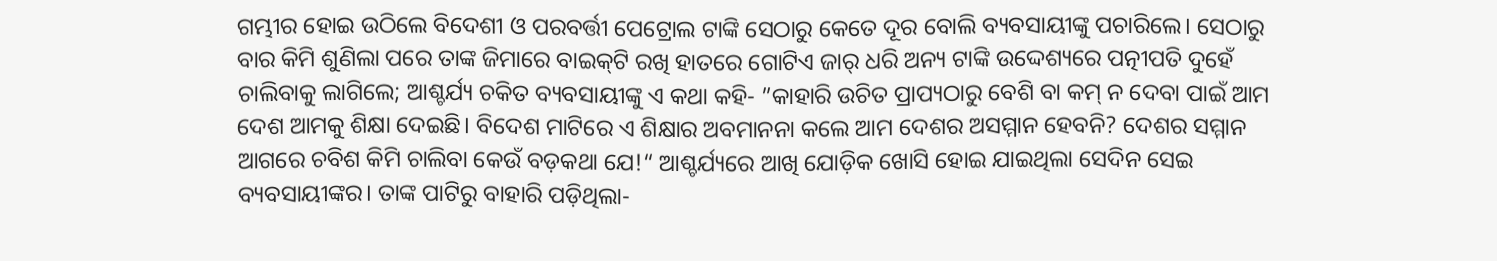ଗମ୍ଭୀର ହୋଇ ଉଠିଲେ ବିଦେଶୀ ଓ ପରବର୍ତ୍ତୀ ପେଟ୍ରୋଲ ଟାଙ୍କି ସେଠାରୁ କେତେ ଦୂର ବୋଲି ବ୍ୟବସାୟୀଙ୍କୁ ପଚାରିଲେ। ସେଠାରୁ ବାର କିମି ଶୁଣିଲା ପରେ ତାଙ୍କ ଜିମାରେ ବାଇକ୍‌ଟି ରଖି ହାତରେ ଗୋଟିଏ ଜାର୍‌ ଧରି ଅନ୍ୟ ଟାଙ୍କି ଉଦ୍ଦେଶ୍ୟରେ ପତ୍ନୀପତି ଦୁହେଁ ଚାଲିବାକୁ ଲାଗିଲେ; ଆଶ୍ଚର୍ଯ୍ୟ ଚକିତ ବ୍ୟବସାୟୀଙ୍କୁ ଏ କଥା କହି- ”କାହାରି ଉଚିତ ପ୍ରାପ୍ୟଠାରୁ ବେଶି ବା କମ୍‌ ନ ଦେବା ପାଇଁ ଆମ ଦେଶ ଆମକୁ ଶିକ୍ଷା ଦେଇଛି। ବିଦେଶ ମାଟିରେ ଏ ଶିକ୍ଷାର ଅବମାନନା କଲେ ଆମ ଦେଶର ଅସମ୍ମାନ ହେବନି? ଦେଶର ସମ୍ମାନ ଆଗରେ ଚବିଶ କିମି ଚାଲିବା କେଉଁ ବଡ଼କଥା ଯେ!“ ଆଶ୍ଚର୍ଯ୍ୟରେ ଆଖି ଯୋଡ଼ିକ ଖୋସି ହୋଇ ଯାଇଥିଲା ସେଦିନ ସେଇ ବ୍ୟବସାୟୀଙ୍କର। ତାଙ୍କ ପାଟିରୁ ବାହାରି ପଡ଼ିଥିଲା-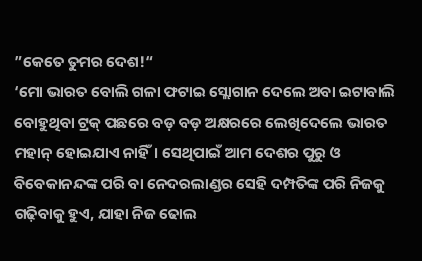”କେତେ ତୁମର ଦେଶ!“
‘ମୋ ଭାରତ ବୋଲି ଗଳା ଫଟାଇ ସ୍ଲୋଗାନ ଦେଲେ ଅବା ଇଟାବାଲି ବୋହୁଥିବା ଟ୍ରକ୍‌ ପଛରେ ବଡ଼ ବଡ଼ ଅକ୍ଷରରେ ଲେଖିଦେଲେ ଭାରତ ମହାନ୍‌ ହୋଇଯାଏ ନାହିଁ। ସେଥିପାଇଁ ଆମ ଦେଶର ପୁରୁ ଓ ବିବେକାନନ୍ଦଙ୍କ ପରି ବା ନେଦରଲାଣ୍ଡର ସେହି ଦମ୍ପତିଙ୍କ ପରି ନିଜକୁ ଗଢ଼ିବାକୁ ହୁଏ, ଯାହା ନିଜ ଢୋଲ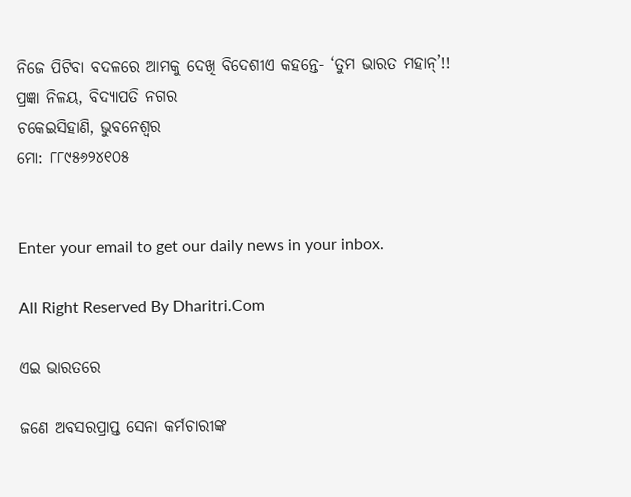ନିଜେ ପିଟିବା ବଦଳରେ ଆମକୁ ଦେଖି ବିଦେଶୀଏ କହନ୍ତେ- ‘ତୁମ ଭାରତ ମହାନ୍‌’!!
ପ୍ରଜ୍ଞା ନିଳୟ, ବିଦ୍ୟାପତି ନଗର
ଚକେଇସିହାଣି, ଭୁବନେଶ୍ୱର
ମୋ: ୮୮୯୫୬୨୪୧୦୫


Enter your email to get our daily news in your inbox.

All Right Reserved By Dharitri.Com

ଏଇ ଭାରତରେ

ଜଣେ ଅବସରପ୍ରାପ୍ତ ସେନା କର୍ମଚାରୀଙ୍କ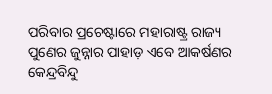ପରିବାର ପ୍ରଚେଷ୍ଟାରେ ମହାରାଷ୍ଟ୍ର ରାଜ୍ୟ ପୁଣେର ଜୁନ୍ନାର ପାହାଡ଼ ଏବେ ଆକର୍ଷଣର କେନ୍ଦ୍ରବିନ୍ଦୁ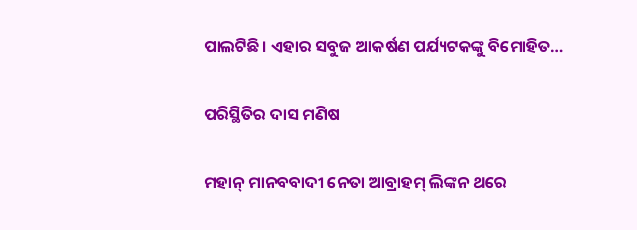ପାଲଟିଛି। ଏହାର ସବୁଜ ଆକର୍ଷଣ ପର୍ଯ୍ୟଟକଙ୍କୁ ବିମୋହିତ…

ପରିସ୍ଥିତିର ଦାସ ମଣିଷ

ମହାନ୍‌ ମାନବବାଦୀ ନେତା ଆବ୍ରାହମ୍‌ ଲିଙ୍କନ ଥରେ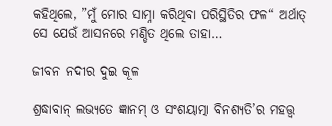କହିଥିଲେ, ”ମୁଁ ମୋର ସାମ୍ନା କରିଥିବା ପରିସ୍ଥିତିର ଫଳ“ ଅର୍ଥାତ୍‌ ସେ ଯେଉଁ ଆସନରେ ମଣ୍ଡିତ ଥିଲେ ତାହା…

ଜୀବନ ନଦୀର ଦୁଇ କୂଳ

ଶ୍ରଦ୍ଧାବାନ୍‌ ଲଭ୍ୟତେ ଜ୍ଞାନମ୍‌ ଓ ସଂଶୟାତ୍ମା ବିନଶ୍ୟତି’ର ମହତ୍ତ୍ୱ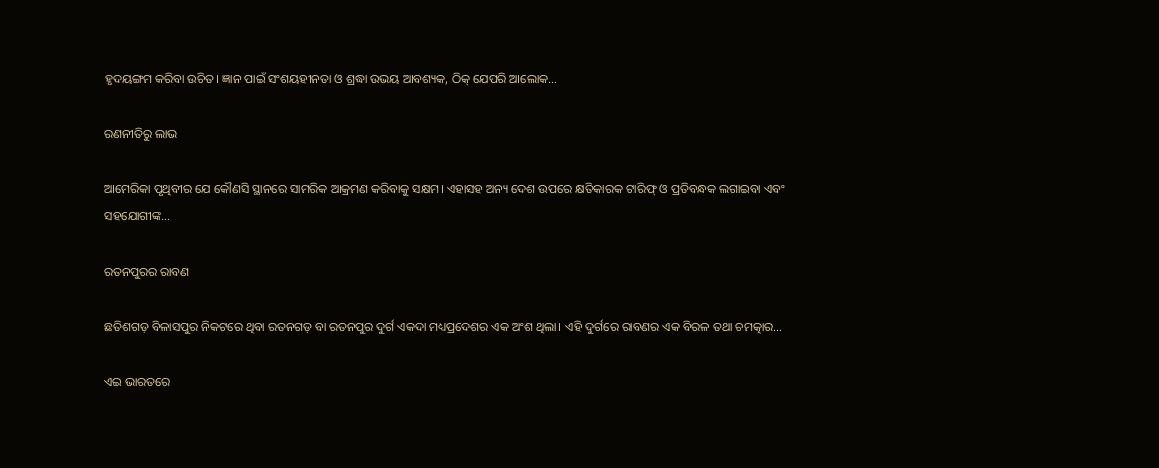ହୃଦୟଙ୍ଗମ କରିବା ଉଚିତ। ଜ୍ଞାନ ପାଇଁ ସଂଶୟହୀନତା ଓ ଶ୍ରଦ୍ଧା ଉଭୟ ଆବଶ୍ୟକ, ଠିକ୍‌ ଯେପରି ଆଲୋକ…

ରଣନୀତିରୁ ଲାଭ

ଆମେରିକା ପୃଥିବୀର ଯେ କୌଣସି ସ୍ଥାନରେ ସାମରିକ ଆକ୍ରମଣ କରିବାକୁ ସକ୍ଷମ। ଏହାସହ ଅନ୍ୟ ଦେଶ ଉପରେ କ୍ଷତିକାରକ ଟାରିଫ୍‌ ଓ ପ୍ରତିବନ୍ଧକ ଲଗାଇବା ଏବଂ ସହଯୋଗୀଙ୍କ…

ରତନପୁରର ରାବଣ

ଛତିଶଗଡ଼ ବିଳାସପୁର ନିକଟରେ ଥିବା ରତନଗଡ଼ ବା ରତନପୁର ଦୁର୍ଗ ଏକଦା ମଧ୍ୟପ୍ରଦେଶର ଏକ ଅଂଶ ଥିଲା। ଏହି ଦୁର୍ଗରେ ରାବଣର ଏକ ବିରଳ ତଥା ଚମତ୍କାର…

ଏଇ ଭାରତରେ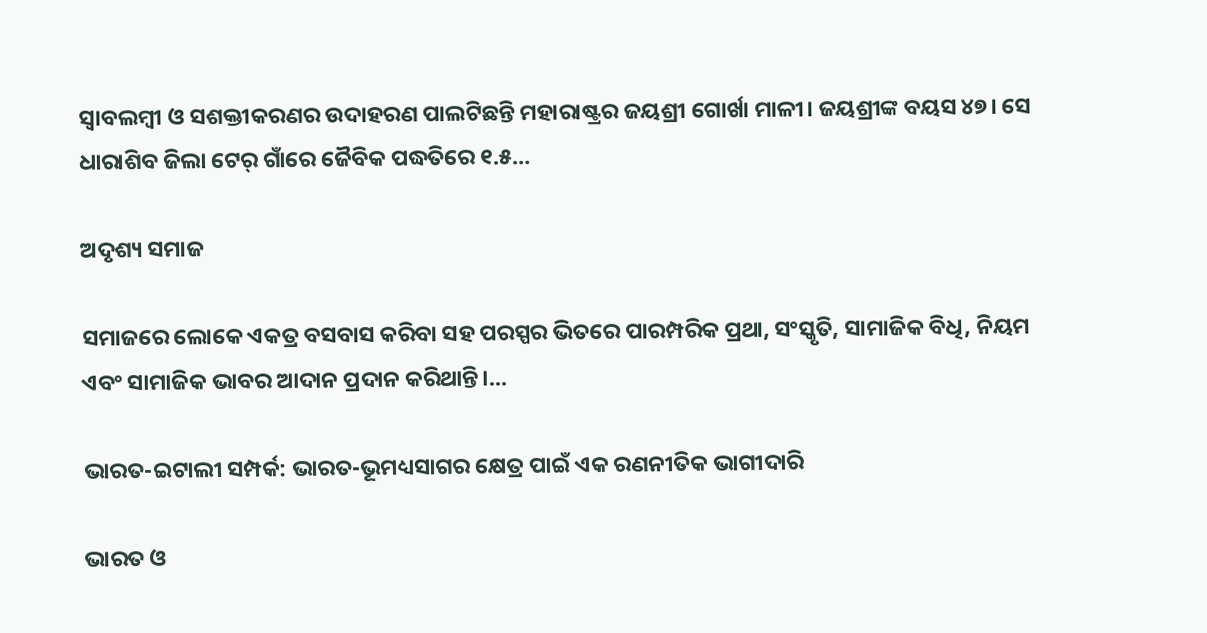ସ୍ବାବଲମ୍ବୀ ଓ ସଶକ୍ତୀକରଣର ଉଦାହରଣ ପାଲଟିଛନ୍ତି ମହାରାଷ୍ଟ୍ରର ଜୟଶ୍ରୀ ଗୋର୍ଖା ମାଳୀ। ଜୟଶ୍ରୀଙ୍କ ବୟସ ୪୭। ସେ ଧାରାଶିବ ଜିଲା ଟେର୍‌ ଗାଁରେ ଜୈବିକ ପଦ୍ଧତିରେ ୧.୫…

ଅଦୃଶ୍ୟ ସମାଜ

ସମାଜରେ ଲୋକେ ଏକତ୍ର ବସବାସ କରିବା ସହ ପରସ୍ପର ଭିତରେ ପାରମ୍ପରିକ ପ୍ରଥା, ସଂସ୍କୃତି, ସାମାଜିକ ବିଧି, ନିୟମ ଏବଂ ସାମାଜିକ ଭାବର ଆଦାନ ପ୍ରଦାନ କରିଥାନ୍ତି।…

ଭାରତ-ଇଟାଲୀ ସମ୍ପର୍କ: ଭାରତ-ଭୂମଧ୍ୟସାଗର କ୍ଷେତ୍ର ପାଇଁ ଏକ ରଣନୀତିକ ଭାଗୀଦାରି

ଭାରତ ଓ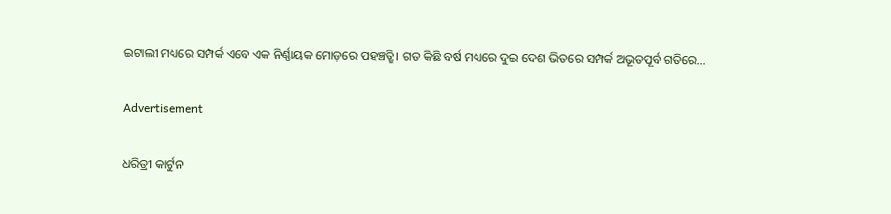ଇଟାଲୀ ମଧ୍ୟରେ ସମ୍ପର୍କ ଏବେ ଏକ ନିର୍ଣ୍ଣାୟକ ମୋଡ଼ରେ ପହଞ୍ଚତ୍ଛି। ଗତ କିଛି ବର୍ଷ ମଧ୍ୟରେ ଦୁଇ ଦେଶ ଭିତରେ ସମ୍ପର୍କ ଅଭୂତପୂର୍ବ ଗତିରେ…

Advertisement

ଧରିତ୍ରୀ କାର୍ଟୁନ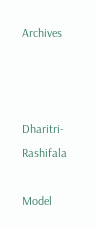Archives



Dharitri-Rashifala

Model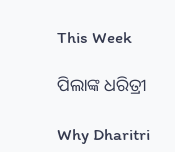This Week

ପିଲାଙ୍କ ଧରିତ୍ରୀ

Why Dharitri